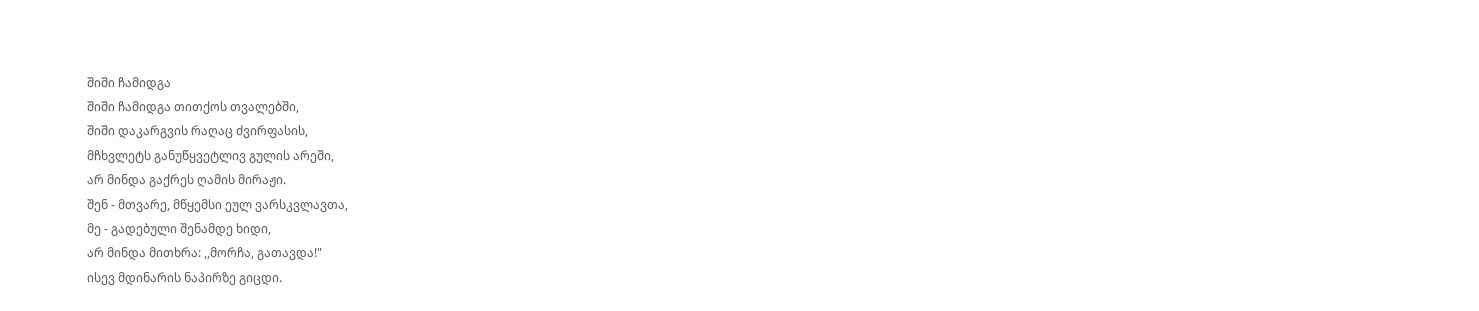შიში ჩამიდგა
შიში ჩამიდგა თითქოს თვალებში,
შიში დაკარგვის რაღაც ძვირფასის,
მჩხვლეტს განუწყვეტლივ გულის არეში,
არ მინდა გაქრეს ღამის მირაჟი.
შენ - მთვარე, მწყემსი ეულ ვარსკვლავთა,
მე - გადებული შენამდე ხიდი,
არ მინდა მითხრა: ,,მორჩა, გათავდა!"
ისევ მდინარის ნაპირზე გიცდი.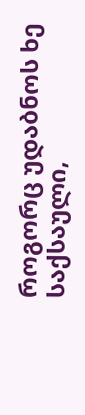როგორც უდაბნოს ხე საქსაული,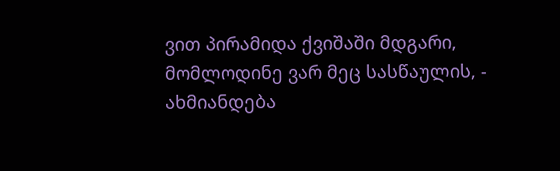ვით პირამიდა ქვიშაში მდგარი,
მომლოდინე ვარ მეც სასწაულის, -
ახმიანდება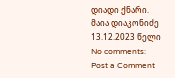დიადი ქნარი.
მაია დიაკონიძე
13.12.2023 წელი
No comments:
Post a Comment